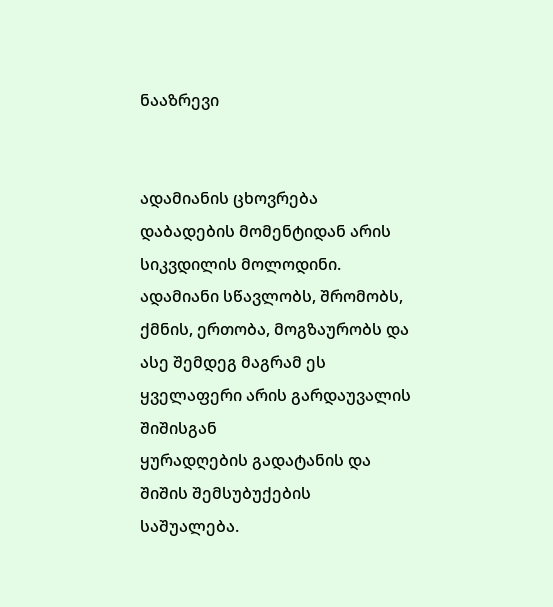ნააზრევი


ადამიანის ცხოვრება დაბადების მომენტიდან არის სიკვდილის მოლოდინი. ადამიანი სწავლობს, შრომობს, ქმნის, ერთობა, მოგზაურობს და ასე შემდეგ მაგრამ ეს ყველაფერი არის გარდაუვალის შიშისგან
ყურადღების გადატანის და შიშის შემსუბუქების
საშუალება.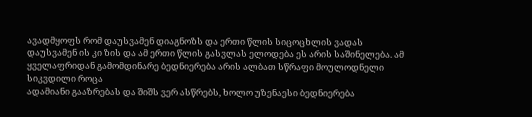ავადმყოფს რომ დაუსვამენ დიაგნოზს და ერთი წლის სიცოცხლის ვადას დაუსვამენ ის კი ზის და ამ ერთი წლის გასვლას ელოდება ეს არის საშინელება. ამ ყველაფრიდან გამომდინარე ბედნიერება არის ალბათ სწრაფი მოულოდნელი სიკვდილი როცა
ადამიანი გააზრებას და შიშს ვერ ასწრებს, ხოლო უზენაესი ბედნიერება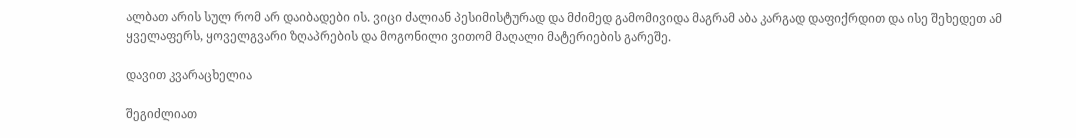ალბათ არის სულ რომ არ დაიბადები ის. ვიცი ძალიან პესიმისტურად და მძიმედ გამომივიდა მაგრამ აბა კარგად დაფიქრდით და ისე შეხედეთ ამ ყველაფერს, ყოველგვარი ზღაპრების და მოგონილი ვითომ მაღალი მატერიების გარეშე.

დავით კვარაცხელია

შეგიძლიათ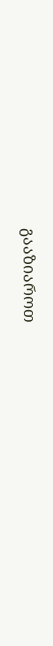გააზიაროთ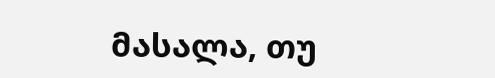მასალა, თუ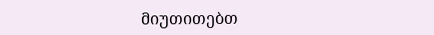მიუთითებთ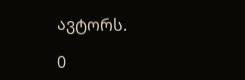ავტორს.

0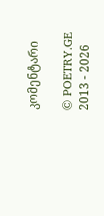კომენტარი

© POETRY.GE 2013 - 2026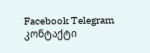Facebook Telegram კონტაქტი